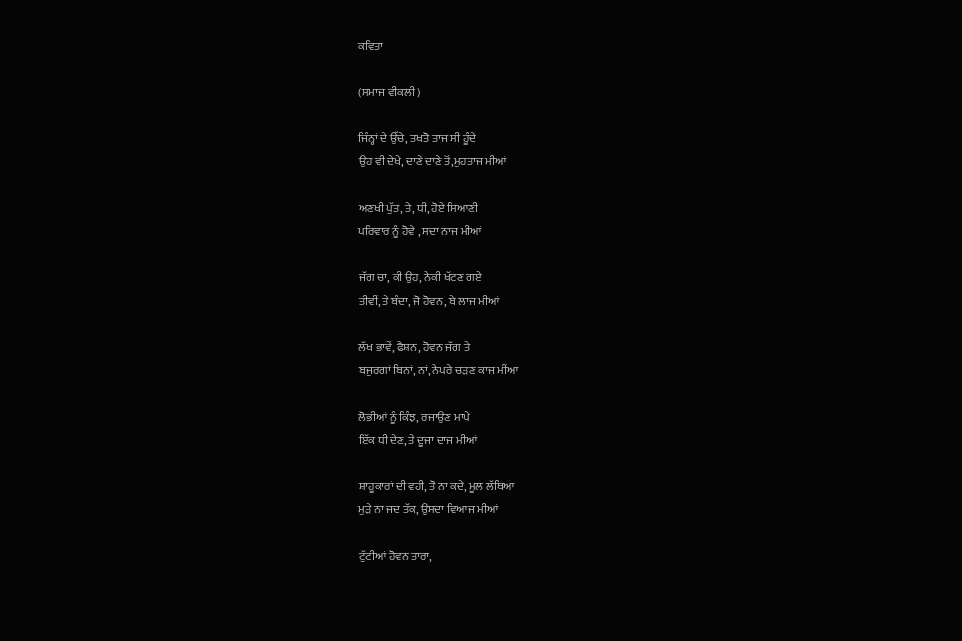ਕਵਿਤਾ

(ਸਮਾਜ ਵੀਕਲੀ)

ਜਿੰਨ੍ਹਾਂ ਦੇ ਉੱਚੇ, ਤਖਤੋ ਤਾਜ ਸੀ ਹੂੰਦੇ
ਉਹ ਵੀ ਦੇਖੇ, ਦਾਣੇ ਦਾਣੇ ਤੋਂ,ਮੁਹਤਾਜ ਮੀਆਂ

ਅਣਖੀ ਪੁੱਤ, ਤੇ, ਧੀ, ਹੋਏ ਸਿਆਣੀ
ਪਰਿਵਾਰ ਨੂੰ ਹੋਵੇ , ਸਦਾ ਨਾਜ ਮੀਆਂ

ਜੱਗ ਚਾ, ਕੀ ਉਹ, ਨੇਕੀ ਖੱਟਣ ਗਏ
ਤੀਵੀਂ, ਤੇ ਬੰਦਾ, ਜੋ ਹੋਵਨ, ਬੇ ਲਾਜ ਮੀਆਂ

ਲੱਖ ਭਾਵੇਂ, ਫੈਸ਼ਨ, ਹੋਵਨ ਜੱਗ ਤੇ
ਬਜੁਰਗਾਂ ਬਿਨਾਂ, ਨਾਂ, ਨੇਪਰੇ ਚੜਣ ਕਾਜ ਮੀਂਆ

ਲੋਭੀਆਂ ਨੂੰ ਕਿੰਝ, ਰਜਾਉਣ ਮਾਪੇ
ਇੱਕ ਧੀ ਦੇਣ, ਤੇ ਦੂਜਾ ਦਾਜ ਮੀਆਂ

ਸ਼ਾਹੂਕਾਰਾਂ ਦੀ ਵਹੀ, ਤੋ ਨਾ ਕਦੇ, ਮੂਲ ਲੱਥਿਆ
ਮੁੜੇ ਨਾ ਜਦ ਤੱਕ, ਉਸਦਾ ਵਿਆਜ ਮੀਆਂ

ਟੁੱਟੀਆਂ ਹੋਵਨ ਤਾਰਾ,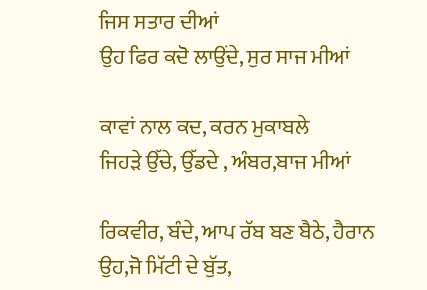ਜਿਸ ਸਤਾਰ ਦੀਆਂ
ਉਹ ਫਿਰ ਕਦੋ ਲਾਉਂਦੇ, ਸੁਰ ਸਾਜ ਮੀਆਂ

ਕਾਵਾਂ ਨਾਲ ਕਦ, ਕਰਨ ਮੁਕਾਬਲੇ
ਜਿਹੜੇ ਉੱਚੇ, ਉੱਡਦੇ , ਅੰਬਰ,ਬਾਜ ਮੀਆਂ

ਰਿਕਵੀਰ, ਬੰਦੇ, ਆਪ ਰੱਬ ਬਣ ਬੈਠੇ, ਹੈਰਾਨ
ਉਹ,ਜੋ ਮਿੱਟੀ ਦੇ ਬੁੱਤ,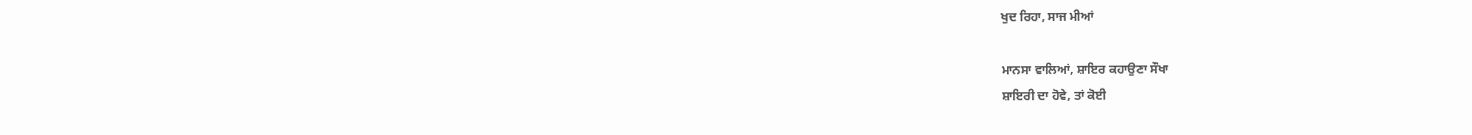ਖੁਦ ਰਿਹਾ, ਸਾਜ ਮੀਆਂ

ਮਾਨਸਾ ਵਾਲਿਆਂ, ਸ਼ਾਇਰ ਕਹਾਉਣਾ ਸੌਖਾ
ਸ਼ਾਇਰੀ ਦਾ ਹੋਵੇ, ਤਾਂ ਕੋਈ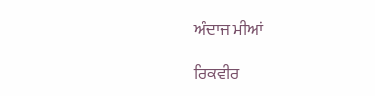ਅੰਦਾਜ ਮੀਆਂ

ਰਿਕਵੀਰ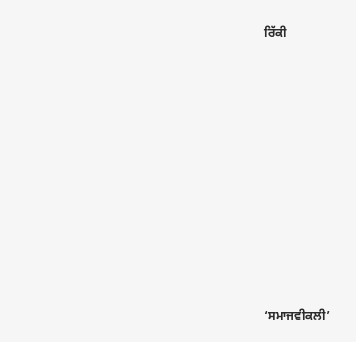ਰਿੱਕੀ











‘ਸਮਾਜਵੀਕਲੀ’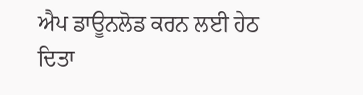ਐਪ ਡਾਊਨਲੋਡ ਕਰਨ ਲਈ ਹੇਠ ਦਿਤਾ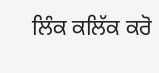ਲਿੰਕ ਕਲਿੱਕ ਕਰੋ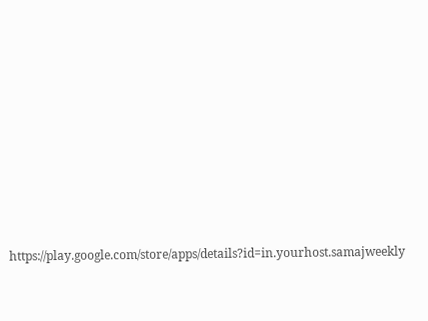https://play.google.com/store/apps/details?id=in.yourhost.samajweekly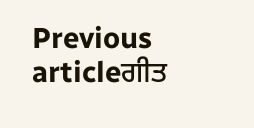Previous articleਗੀਤ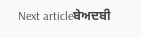Next articleਬੇਅਦਬੀ